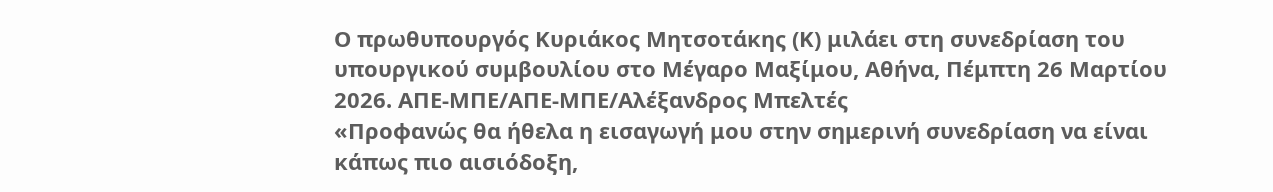Ο πρωθυπουργός Κυριάκος Μητσοτάκης (Κ) μιλάει στη συνεδρίαση του υπουργικού συμβουλίου στο Μέγαρο Μαξίμου, Αθήνα, Πέμπτη 26 Μαρτίου 2026. ΑΠΕ-ΜΠΕ/ΑΠΕ-ΜΠΕ/Αλέξανδρος Μπελτές
«Προφανώς θα ήθελα η εισαγωγή μου στην σημερινή συνεδρίαση να είναι κάπως πιο αισιόδοξη,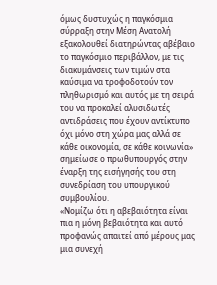όμως δυστυχώς η παγκόσμια σύρραξη στην Μέση Ανατολή εξακολουθεί διατηρώντας αβέβαιο το παγκόσμιο περιβάλλον, με τις διακυμάνσεις των τιμών στα καύσιμα να τροφοδοτούν τον πληθωρισμό και αυτός με τη σειρά του να προκαλεί αλυσιδωτές αντιδράσεις που έχουν αντίκτυπο όχι μόνο στη χώρα μας αλλά σε κάθε οικονομία, σε κάθε κοινωνία» σημείωσε ο πρωθυπουργός στην έναρξη της εισήγησής του στη συνεδρίαση του υπουργικού συμβουλίου.
«Νομίζω ότι η αβεβαιότητα είναι πια η μόνη βεβαιότητα και αυτό προφανώς απαιτεί από μέρους μας μια συνεχή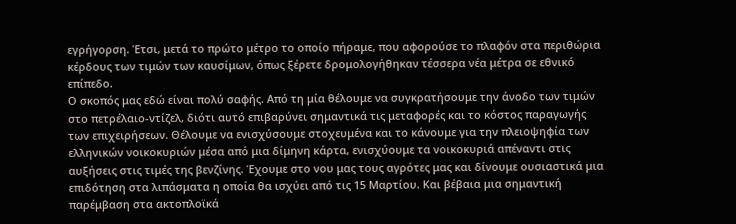εγρήγορση. Έτσι, μετά το πρώτο μέτρο το οποίο πήραμε, που αφορούσε το πλαφόν στα περιθώρια κέρδους των τιμών των καυσίμων, όπως ξέρετε δρομολογήθηκαν τέσσερα νέα μέτρα σε εθνικό επίπεδο.
Ο σκοπός μας εδώ είναι πολύ σαφής. Από τη μία θέλουμε να συγκρατήσουμε την άνοδο των τιμών στο πετρέλαιο-ντίζελ, διότι αυτό επιβαρύνει σημαντικά τις μεταφορές και το κόστος παραγωγής των επιχειρήσεων. Θέλουμε να ενισχύσουμε στοχευμένα και το κάνουμε για την πλειοψηφία των ελληνικών νοικοκυριών μέσα από μια δίμηνη κάρτα, ενισχύουμε τα νοικοκυριά απέναντι στις αυξήσεις στις τιμές της βενζίνης. Έχουμε στο νου μας τους αγρότες μας και δίνουμε ουσιαστικά μια επιδότηση στα λιπάσματα η οποία θα ισχύει από τις 15 Μαρτίου. Και βέβαια μια σημαντική παρέμβαση στα ακτοπλοϊκά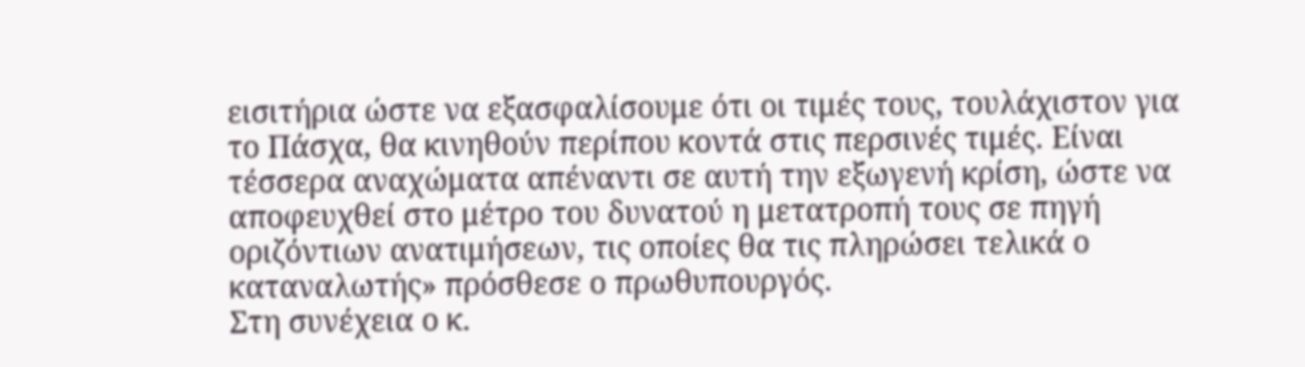εισιτήρια ώστε να εξασφαλίσουμε ότι οι τιμές τους, τουλάχιστον για το Πάσχα, θα κινηθούν περίπου κοντά στις περσινές τιμές. Είναι τέσσερα αναχώματα απέναντι σε αυτή την εξωγενή κρίση, ώστε να αποφευχθεί στο μέτρο του δυνατού η μετατροπή τους σε πηγή οριζόντιων ανατιμήσεων, τις οποίες θα τις πληρώσει τελικά ο καταναλωτής» πρόσθεσε ο πρωθυπουργός.
Στη συνέχεια ο κ.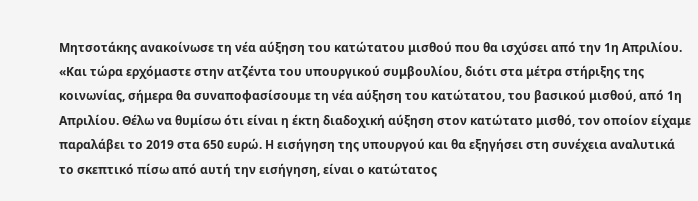Μητσοτάκης ανακοίνωσε τη νέα αύξηση του κατώτατου μισθού που θα ισχύσει από την 1η Απριλίου. «Και τώρα ερχόμαστε στην ατζέντα του υπουργικού συμβουλίου, διότι στα μέτρα στήριξης της κοινωνίας, σήμερα θα συναποφασίσουμε τη νέα αύξηση του κατώτατου, του βασικού μισθού, από 1η Απριλίου. Θέλω να θυμίσω ότι είναι η έκτη διαδοχική αύξηση στον κατώτατο μισθό, τον οποίον είχαμε παραλάβει το 2019 στα 650 ευρώ. Η εισήγηση της υπουργού και θα εξηγήσει στη συνέχεια αναλυτικά το σκεπτικό πίσω από αυτή την εισήγηση, είναι ο κατώτατος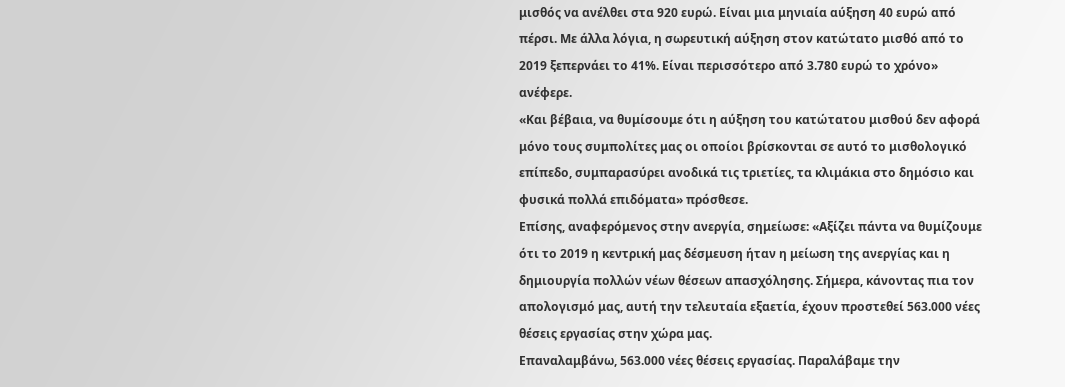μισθός να ανέλθει στα 920 ευρώ. Είναι μια μηνιαία αύξηση 40 ευρώ από πέρσι. Με άλλα λόγια, η σωρευτική αύξηση στον κατώτατο μισθό από το 2019 ξεπερνάει το 41%. Είναι περισσότερο από 3.780 ευρώ το χρόνο» ανέφερε.
«Και βέβαια, να θυμίσουμε ότι η αύξηση του κατώτατου μισθού δεν αφορά μόνο τους συμπολίτες μας οι οποίοι βρίσκονται σε αυτό το μισθολογικό επίπεδο, συμπαρασύρει ανοδικά τις τριετίες, τα κλιμάκια στο δημόσιο και φυσικά πολλά επιδόματα» πρόσθεσε.
Επίσης, αναφερόμενος στην ανεργία, σημείωσε: «Αξίζει πάντα να θυμίζουμε ότι το 2019 η κεντρική μας δέσμευση ήταν η μείωση της ανεργίας και η δημιουργία πολλών νέων θέσεων απασχόλησης. Σήμερα, κάνοντας πια τον απολογισμό μας, αυτή την τελευταία εξαετία, έχουν προστεθεί 563.000 νέες θέσεις εργασίας στην χώρα μας.
Επαναλαμβάνω, 563.000 νέες θέσεις εργασίας. Παραλάβαμε την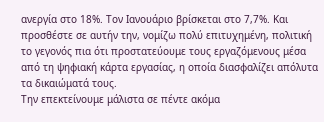ανεργία στο 18%. Τον Ιανουάριο βρίσκεται στο 7,7%. Και προσθέστε σε αυτήν την, νομίζω πολύ επιτυχημένη, πολιτική το γεγονός πια ότι προστατεύουμε τους εργαζόμενους μέσα από τη ψηφιακή κάρτα εργασίας, η οποία διασφαλίζει απόλυτα τα δικαιώματά τους.
Την επεκτείνουμε μάλιστα σε πέντε ακόμα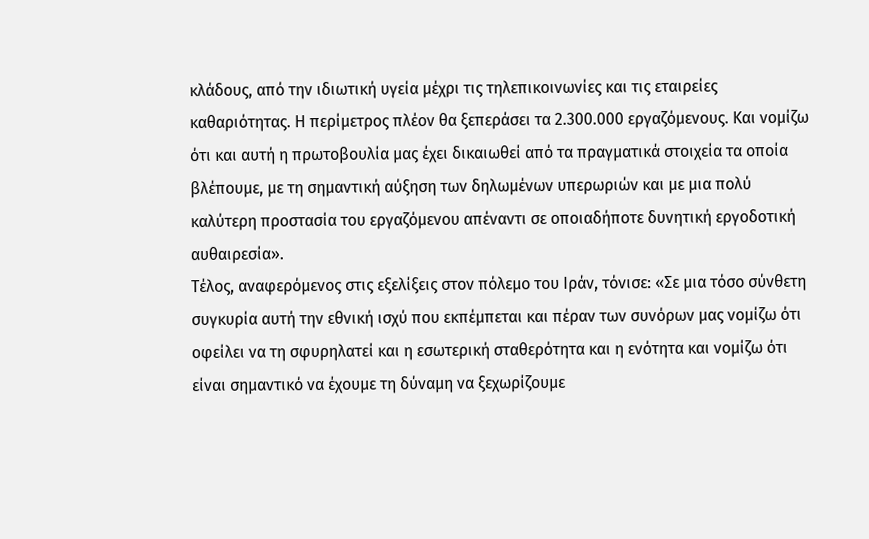κλάδους, από την ιδιωτική υγεία μέχρι τις τηλεπικοινωνίες και τις εταιρείες καθαριότητας. Η περίμετρος πλέον θα ξεπεράσει τα 2.300.000 εργαζόμενους. Και νομίζω ότι και αυτή η πρωτοβουλία μας έχει δικαιωθεί από τα πραγματικά στοιχεία τα οποία βλέπουμε, με τη σημαντική αύξηση των δηλωμένων υπερωριών και με μια πολύ καλύτερη προστασία του εργαζόμενου απέναντι σε οποιαδήποτε δυνητική εργοδοτική αυθαιρεσία».
Τέλος, αναφερόμενος στις εξελίξεις στον πόλεμο του Ιράν, τόνισε: «Σε μια τόσο σύνθετη συγκυρία αυτή την εθνική ισχύ που εκπέμπεται και πέραν των συνόρων μας νομίζω ότι οφείλει να τη σφυρηλατεί και η εσωτερική σταθερότητα και η ενότητα και νομίζω ότι είναι σημαντικό να έχουμε τη δύναμη να ξεχωρίζουμε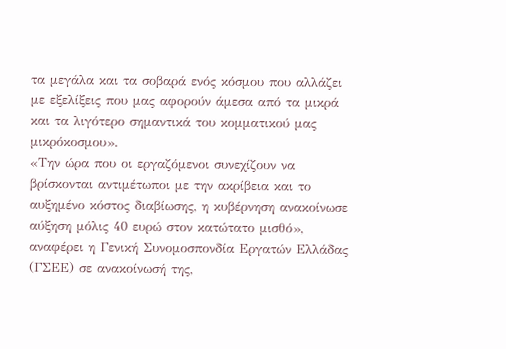τα μεγάλα και τα σοβαρά ενός κόσμου που αλλάζει με εξελίξεις που μας αφορούν άμεσα από τα μικρά και τα λιγότερο σημαντικά του κομματικού μας μικρόκοσμου».
«Την ώρα που οι εργαζόμενοι συνεχίζουν να βρίσκονται αντιμέτωποι με την ακρίβεια και το αυξημένο κόστος διαβίωσης, η κυβέρνηση ανακοίνωσε αύξηση μόλις 40 ευρώ στον κατώτατο μισθό», αναφέρει η Γενική Συνομοσπονδία Εργατών Ελλάδας (ΓΣΕΕ) σε ανακοίνωσή της,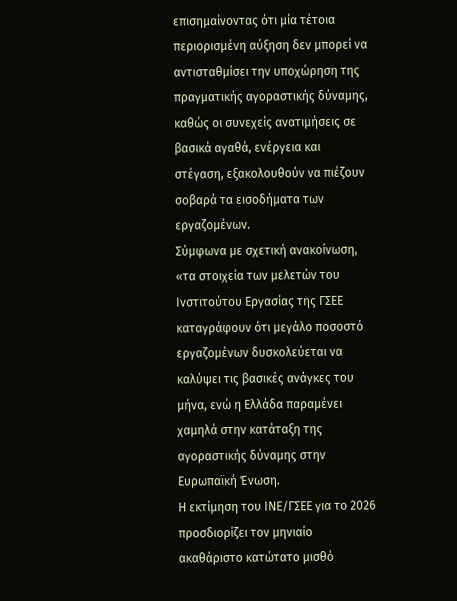επισημαίνοντας ότι μία τέτοια περιορισμένη αύξηση δεν μπορεί να αντισταθμίσει την υποχώρηση της πραγματικής αγοραστικής δύναμης, καθώς οι συνεχείς ανατιμήσεις σε βασικά αγαθά, ενέργεια και στέγαση, εξακολουθούν να πιέζουν σοβαρά τα εισοδήματα των εργαζομένων.
Σύμφωνα με σχετική ανακοίνωση, «τα στοιχεία των μελετών του Ινστιτούτου Εργασίας της ΓΣΕΕ καταγράφουν ότι μεγάλο ποσοστό εργαζομένων δυσκολεύεται να καλύψει τις βασικές ανάγκες του μήνα, ενώ η Ελλάδα παραμένει χαμηλά στην κατάταξη της αγοραστικής δύναμης στην Ευρωπαϊκή Ένωση.
Η εκτίμηση του ΙΝΕ/ΓΣΕΕ για το 2026 προσδιορίζει τον μηνιαίο ακαθάριστο κατώτατο μισθό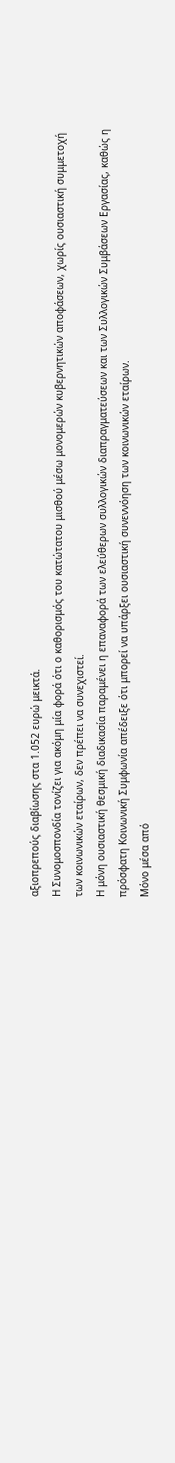αξιοπρεπούς διαβίωσης στα 1.052 ευρώ μεικτά.
Η Συνομοσπονδία τονίζει για ακόμη μία φορά ότι ο καθορισμός του κατώτατου μισθού μέσω μονομερών κυβερνητικών αποφάσεων, χωρίς ουσιαστική συμμετοχή των κοινωνικών εταίρων, δεν πρέπει να συνεχιστεί.
Η μόνη ουσιαστική θεσμική διαδικασία παραμένει η επαναφορά των ελεύθερων συλλογικών διαπραγματεύσεων και των Συλλογικών Συμβάσεων Εργασίας, καθώς η πρόσφατη Κοινωνική Συμφωνία απέδειξε ότι μπορεί να υπάρξει ουσιαστική συνεννόηση των κοινωνικών εταίρων.
Μόνο μέσα από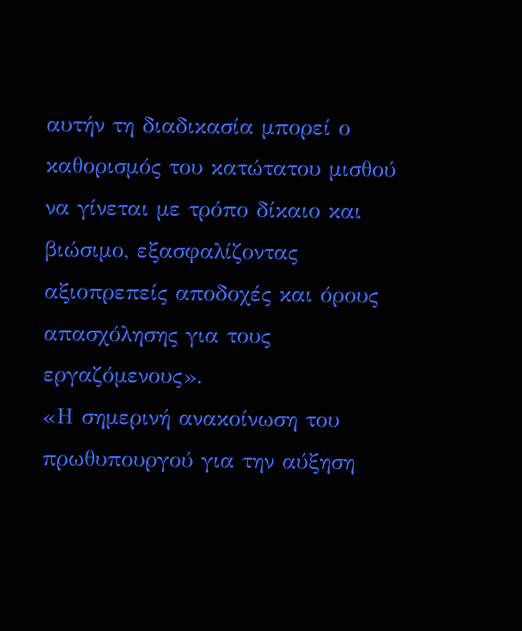αυτήν τη διαδικασία μπορεί ο καθορισμός του κατώτατου μισθού να γίνεται με τρόπο δίκαιο και βιώσιμο, εξασφαλίζοντας αξιοπρεπείς αποδοχές και όρους απασχόλησης για τους εργαζόμενους».
«Η σημερινή ανακοίνωση του πρωθυπουργού για την αύξηση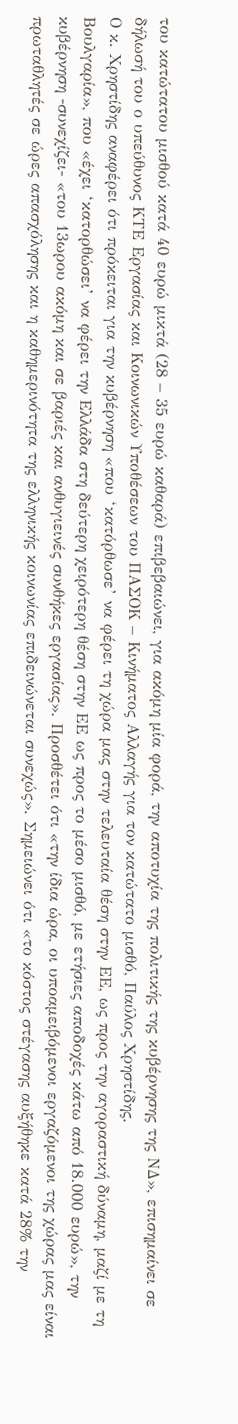του κατώτατου μισθού κατά 40 ευρώ μικτά (28 – 35 ευρώ καθαρά) επιβεβαιώνει, για ακόμη μία φορά, την αποτυχία της πολιτικής της κυβέρνησης της ΝΔ», επισημαίνει σε δήλωσή του ο υπεύθυνος ΚΤΕ Εργασίας και Κοινωνικών Υποθέσεων του ΠΑΣΟΚ – Κινήματος Αλλαγής για τον κατώτατο μισθό, Παύλος Χρηστίδης.
Ο κ. Χρηστίδης αναφέρει ότι πρόκειται για την κυβέρνηση «που ‘κατόρθωσε’ να φέρει τη χώρα μας στην τελευταία θέση στην ΕΕ, ως προς την αγοραστική δύναμη, μαζί με τη Βουλγαρία», που «έχει ‘κατορθώσει’ να φέρει την Ελλάδα στη δεύτερη χειρότερη θέση στην ΕΕ ως προς το μέσο μισθό, με ετήσιες αποδοχές κάτω από 18.000 ευρώ», την κυβέρνηση -συνεχίζει- «του 13ωρου ακόμη και σε βαριές και ανθυγιεινές συνθήκες εργασίας». Προσθέτει ότι «την ίδια ώρα, οι υποαμειβόμενοι εργαζόμενοι της χώρας μας είναι πρωταθλητές σε ώρες απασχόλησης και η καθημερινότητα της ελληνικής κοινωνίας επιδεινώνεται συνεχώς». Σημειώνει ότι «το κόστος στέγασης αυξήθηκε κατά 28% την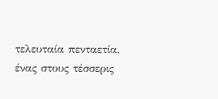τελευταία πενταετία, ένας στους τέσσερις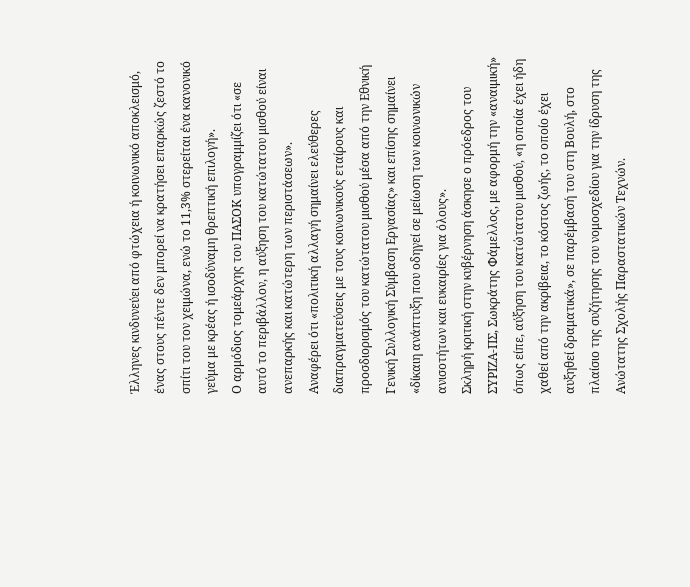Έλληνες κινδυνεύει από φτώχεια ή κοινωνικό αποκλεισμό, ένας στους πέντε δεν μπορεί να κρατήσει επαρκώς ζεστό το σπίτι του τον χειμώνα, ενώ το 11,3% στερείται ένα κανονικό γεύμα με κρέας ή ισοδύναμη θρεπτική επιλογή».
Ο αρμόδιος τομεάρχης του ΠΑΣΟΚ υπογραμμίζει ότι «σε αυτό το περιβάλλον, η αύξηση του κατώτατου μισθού είναι ανεπαρκής και κατώτερη των περιστάσεων».
Αναφέρει ότι «πολιτική αλλαγή σημαίνει ελεύθερες διαπραγματεύσεις με τους κοινωνικούς εταίρους και προσδιορισμός του κατώτατου μισθού μέσα από την Εθνική Γενική Συλλογική Σύμβαση Εργασίας» και επίσης σημαίνει «δίκαιη ανάπτυξη που οδηγεί σε μείωση των κοινωνικών ανισοτήτων και ευκαιρίες για όλους».
Σκληρή κριτική στην κυβέρνηση άσκησε ο πρόεδρος του ΣΥΡΙΖΑ-ΠΣ, Σωκράτης Φάμελλος, με αφορμή την «αναιμική» όπως είπε, αύξηση του κατώτατου μισθού, «η οποία έχει ήδη χαθεί από την ακρίβεια, το κόστος ζωής, το οποίο έχει αυξηθεί δραματικά», σε παρέμβασή του στη Βουλή, στο πλαίσιο της συζήτησης του νομοσχεδίου για την ίδρυση της Ανώτατης Σχολής Παραστατικών Τεχνών.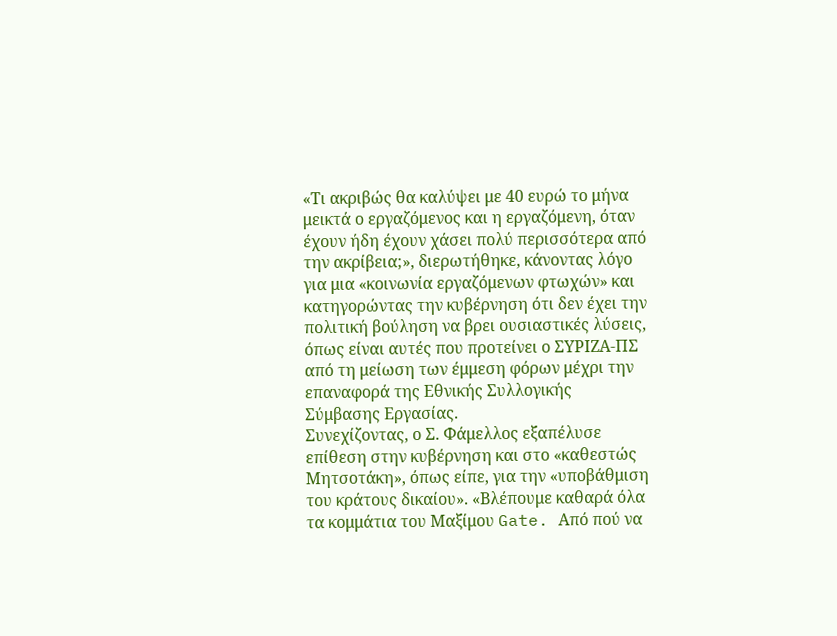«Τι ακριβώς θα καλύψει με 40 ευρώ το μήνα μεικτά ο εργαζόμενος και η εργαζόμενη, όταν έχουν ήδη έχουν χάσει πολύ περισσότερα από την ακρίβεια;», διερωτήθηκε, κάνοντας λόγο για μια «κοινωνία εργαζόμενων φτωχών» και κατηγορώντας την κυβέρνηση ότι δεν έχει την πολιτική βούληση να βρει ουσιαστικές λύσεις, όπως είναι αυτές που προτείνει ο ΣΥΡΙΖΑ-ΠΣ από τη μείωση των έμμεση φόρων μέχρι την επαναφορά της Εθνικής Συλλογικής Σύμβασης Εργασίας.
Συνεχίζοντας, ο Σ. Φάμελλος εξαπέλυσε επίθεση στην κυβέρνηση και στο «καθεστώς Μητσοτάκη», όπως είπε, για την «υποβάθμιση του κράτους δικαίου». «Βλέπουμε καθαρά όλα τα κομμάτια του Μαξίμου Gate. Από πού να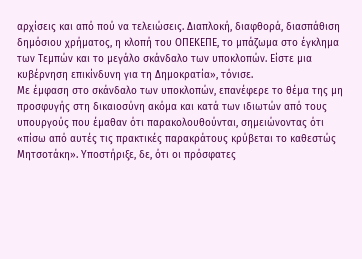αρχίσεις και από πού να τελειώσεις. Διαπλοκή, διαφθορά, διασπάθιση δημόσιου χρήματος, η κλοπή του ΟΠΕΚΕΠΕ, το μπάζωμα στο έγκλημα των Τεμπών και το μεγάλο σκάνδαλο των υποκλοπών. Είστε μια κυβέρνηση επικίνδυνη για τη Δημοκρατία», τόνισε.
Με έμφαση στο σκάνδαλο των υποκλοπών, επανέφερε το θέμα της μη προσφυγής στη δικαιοσύνη ακόμα και κατά των ιδιωτών από τους υπουργούς που έμαθαν ότι παρακολουθούνται, σημειώνοντας ότι «πίσω από αυτές τις πρακτικές παρακράτους κρύβεται το καθεστώς Μητσοτάκη». Υποστήριξε, δε, ότι οι πρόσφατες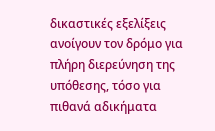δικαστικές εξελίξεις ανοίγουν τον δρόμο για πλήρη διερεύνηση της υπόθεσης, τόσο για πιθανά αδικήματα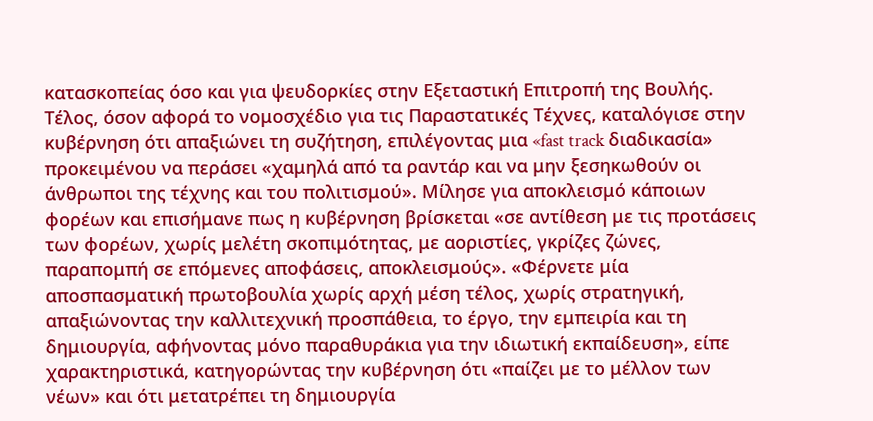κατασκοπείας όσο και για ψευδορκίες στην Εξεταστική Επιτροπή της Βουλής.
Τέλος, όσον αφορά το νομοσχέδιο για τις Παραστατικές Τέχνες, καταλόγισε στην κυβέρνηση ότι απαξιώνει τη συζήτηση, επιλέγοντας μια «fast track διαδικασία» προκειμένου να περάσει «χαμηλά από τα ραντάρ και να μην ξεσηκωθούν οι άνθρωποι της τέχνης και του πολιτισμού». Μίλησε για αποκλεισμό κάποιων φορέων και επισήμανε πως η κυβέρνηση βρίσκεται «σε αντίθεση με τις προτάσεις των φορέων, χωρίς μελέτη σκοπιμότητας, με αοριστίες, γκρίζες ζώνες, παραπομπή σε επόμενες αποφάσεις, αποκλεισμούς». «Φέρνετε μία αποσπασματική πρωτοβουλία χωρίς αρχή μέση τέλος, χωρίς στρατηγική, απαξιώνοντας την καλλιτεχνική προσπάθεια, το έργο, την εμπειρία και τη δημιουργία, αφήνοντας μόνο παραθυράκια για την ιδιωτική εκπαίδευση», είπε χαρακτηριστικά, κατηγορώντας την κυβέρνηση ότι «παίζει με το μέλλον των νέων» και ότι μετατρέπει τη δημιουργία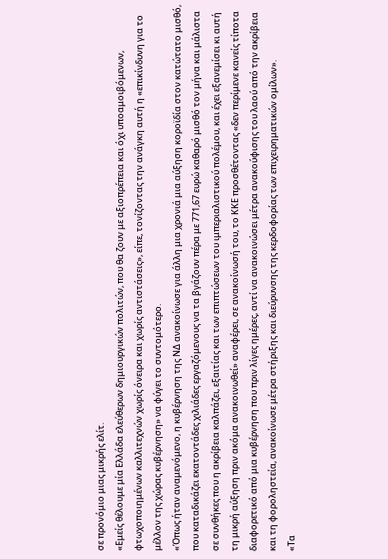σε προνόμιο μιας μικρής ελίτ.
«Εμείς θέλουμε μία Ελλάδα ελεύθερων δημιουργικών πολιτών, που θα ζουν με αξιοπρέπεια και όχι υποαμοιβόμενων, φτωχοποιημένων καλλιτεχνών χωρίς όνειρα και χωρίς αντιστάσεις», είπε, τονίζοντας την ανάγκη αυτή η «επικίνδυνη για το μέλλον της χώρας κυβέρνηση» να φύγει το συντομότερο.
«Όπως ήταν αναμενόμενο, η κυβέρνηση της ΝΔ ανακοίνωσε για άλλη μια χρονιά μια αύξηση κοροϊδία στον κατώτατο μισθό, που καταδικάζει εκατοντάδες χιλιάδες εργαζόμενους να τα βγάζουν πέρα με 771,67 ευρώ καθαρό μισθό τον μήνα και μάλιστα σε συνθήκες που η ακρίβεια καλπάζει, εξαιτίας και των επιπτώσεων του ιμπεριαλιστικού πολέμου, και έχει εξανεμίσει κι αυτή τη μικρή αύξηση πριν ακόμα ανακοινωθεί» αναφέρει, σε ανακοίνωσή του, το ΚΚΕ προσθέτοντας «δεν περίμενε κανείς τίποτα διαφορετικό από μια κυβέρνηση που πριν λίγες ημέρες, αντί να ανακοινώσει μέτρα ανακούφισης του λαού από την ακρίβεια και τη φοροληστεία, ανακοίνωσε μέτρα στήριξης και διεύρυνσης της κερδοφορίας των επιχειρηματικών ομίλων».
«Τα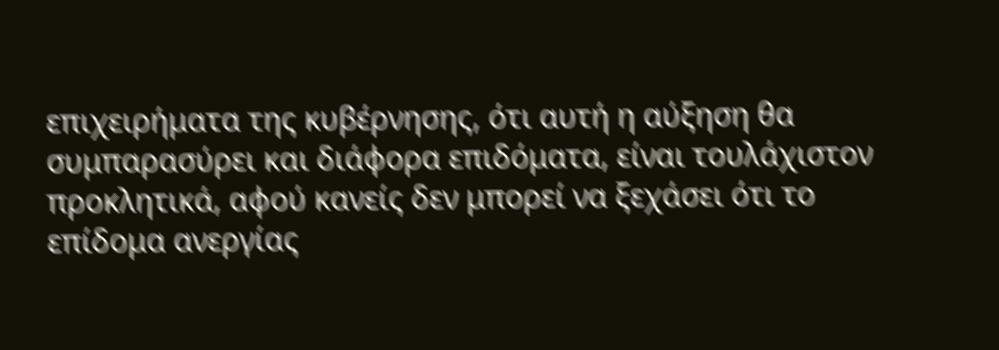επιχειρήματα της κυβέρνησης, ότι αυτή η αύξηση θα συμπαρασύρει και διάφορα επιδόματα, είναι τουλάχιστον προκλητικά, αφού κανείς δεν μπορεί να ξεχάσει ότι το επίδομα ανεργίας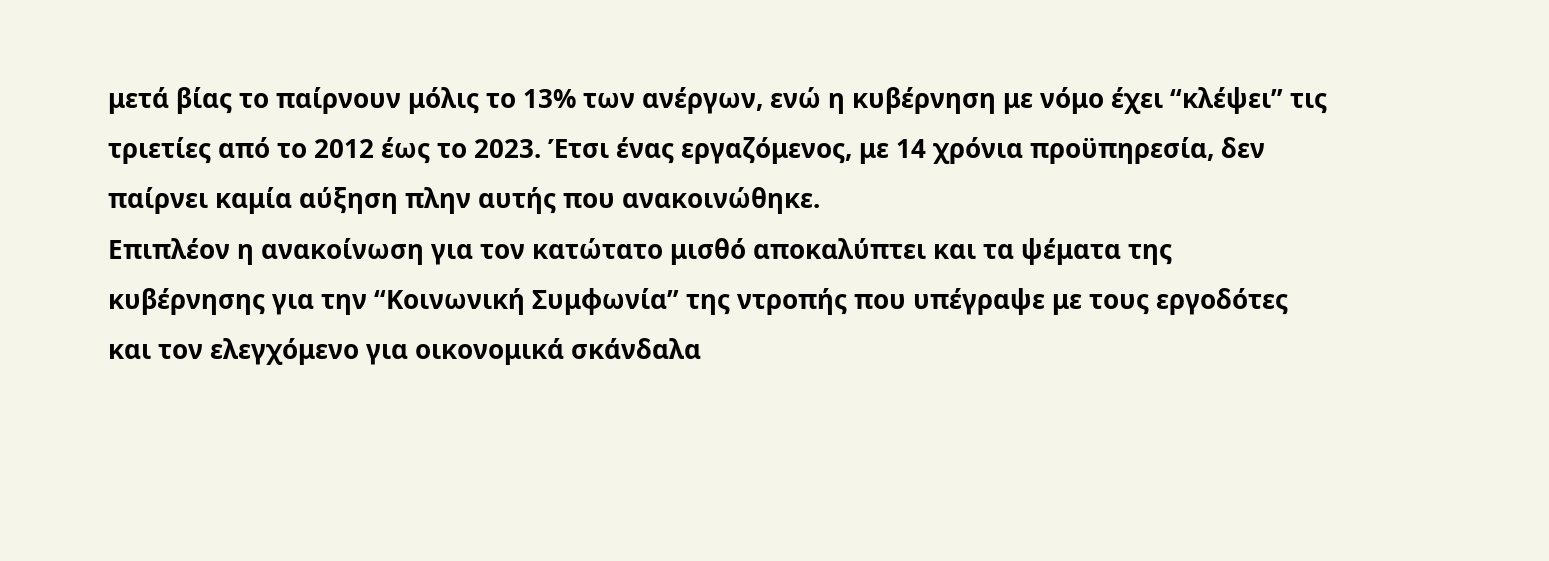μετά βίας το παίρνουν μόλις το 13% των ανέργων, ενώ η κυβέρνηση με νόμο έχει “κλέψει” τις τριετίες από το 2012 έως το 2023. Έτσι ένας εργαζόμενος, με 14 χρόνια προϋπηρεσία, δεν παίρνει καμία αύξηση πλην αυτής που ανακοινώθηκε.
Επιπλέον η ανακοίνωση για τον κατώτατο μισθό αποκαλύπτει και τα ψέματα της κυβέρνησης για την “Κοινωνική Συμφωνία” της ντροπής που υπέγραψε με τους εργοδότες και τον ελεγχόμενο για οικονομικά σκάνδαλα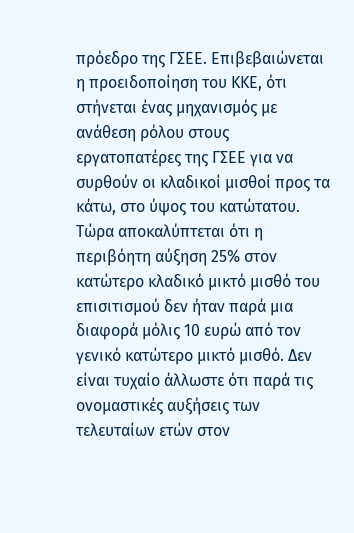πρόεδρο της ΓΣΕΕ. Επιβεβαιώνεται η προειδοποίηση του ΚΚΕ, ότι στήνεται ένας μηχανισμός με ανάθεση ρόλου στους εργατοπατέρες της ΓΣΕΕ για να συρθούν οι κλαδικοί μισθοί προς τα κάτω, στο ύψος του κατώτατου. Τώρα αποκαλύπτεται ότι η περιβόητη αύξηση 25% στον κατώτερο κλαδικό μικτό μισθό του επισιτισμού δεν ήταν παρά μια διαφορά μόλις 10 ευρώ από τον γενικό κατώτερο μικτό μισθό. Δεν είναι τυχαίο άλλωστε ότι παρά τις ονομαστικές αυξήσεις των τελευταίων ετών στον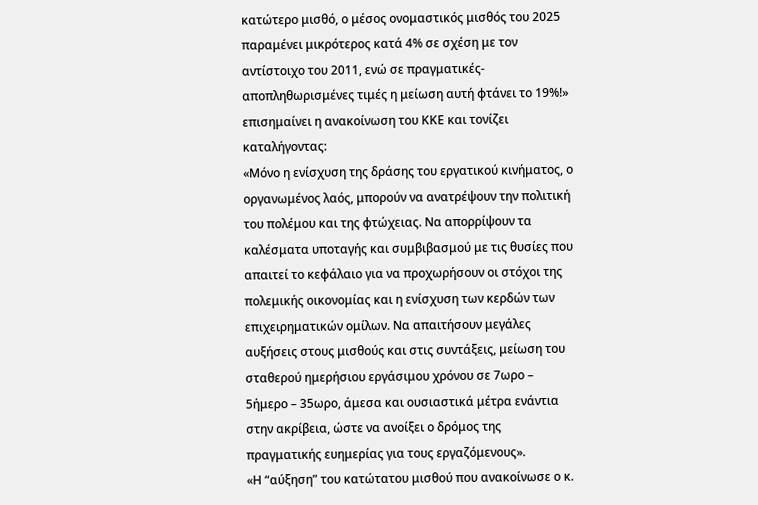κατώτερο μισθό, ο μέσος ονομαστικός μισθός του 2025 παραμένει μικρότερος κατά 4% σε σχέση με τον αντίστοιχο του 2011, ενώ σε πραγματικές- αποπληθωρισμένες τιμές η μείωση αυτή φτάνει το 19%!» επισημαίνει η ανακοίνωση του ΚΚΕ και τονίζει καταλήγοντας:
«Μόνο η ενίσχυση της δράσης του εργατικού κινήματος, ο οργανωμένος λαός, μπορούν να ανατρέψουν την πολιτική του πολέμου και της φτώχειας. Να απορρίψουν τα καλέσματα υποταγής και συμβιβασμού με τις θυσίες που απαιτεί το κεφάλαιο για να προχωρήσουν οι στόχοι της πολεμικής οικονομίας και η ενίσχυση των κερδών των επιχειρηματικών ομίλων. Να απαιτήσουν μεγάλες αυξήσεις στους μισθούς και στις συντάξεις, μείωση του σταθερού ημερήσιου εργάσιμου χρόνου σε 7ωρο – 5ήμερο – 35ωρο, άμεσα και ουσιαστικά μέτρα ενάντια στην ακρίβεια, ώστε να ανοίξει ο δρόμος της πραγματικής ευημερίας για τους εργαζόμενους».
«Η “αύξηση” του κατώτατου μισθού που ανακοίνωσε ο κ.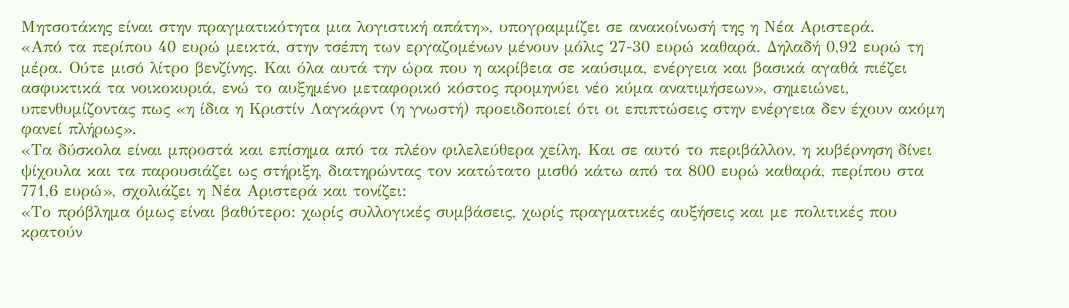Μητσοτάκης είναι στην πραγματικότητα μια λογιστική απάτη», υπογραμμίζει σε ανακοίνωσή της η Νέα Αριστερά.
«Από τα περίπου 40 ευρώ μεικτά, στην τσέπη των εργαζομένων μένουν μόλις 27-30 ευρώ καθαρά. Δηλαδή 0,92 ευρώ τη μέρα. Ούτε μισό λίτρο βενζίνης. Και όλα αυτά την ώρα που η ακρίβεια σε καύσιμα, ενέργεια και βασικά αγαθά πιέζει ασφυκτικά τα νοικοκυριά, ενώ το αυξημένο μεταφορικό κόστος προμηνύει νέο κύμα ανατιμήσεων», σημειώνει, υπενθυμίζοντας πως «η ίδια η Κριστίν Λαγκάρντ (η γνωστή) προειδοποιεί ότι οι επιπτώσεις στην ενέργεια δεν έχουν ακόμη φανεί πλήρως».
«Τα δύσκολα είναι μπροστά και επίσημα από τα πλέον φιλελεύθερα χείλη. Και σε αυτό το περιβάλλον, η κυβέρνηση δίνει ψίχουλα και τα παρουσιάζει ως στήριξη, διατηρώντας τον κατώτατο μισθό κάτω από τα 800 ευρώ καθαρά, περίπου στα 771,6 ευρώ», σχολιάζει η Νέα Αριστερά και τονίζει:
«Το πρόβλημα όμως είναι βαθύτερο: χωρίς συλλογικές συμβάσεις, χωρίς πραγματικές αυξήσεις και με πολιτικές που κρατούν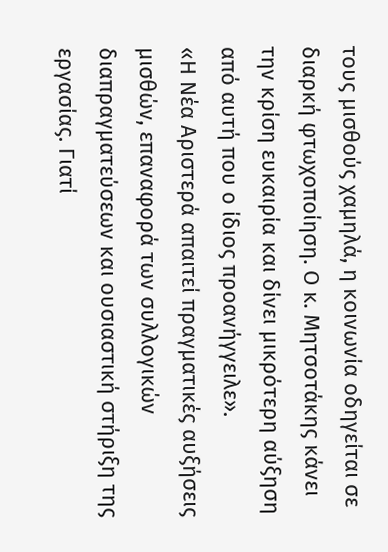τους μισθούς χαμηλά, η κοινωνία οδηγείται σε διαρκή φτωχοποίηση. Ο κ. Μητσοτάκης κάνει την κρίση ευκαιρία και δίνει μικρότερη αύξηση από αυτή που ο ίδιος προανήγγειλε».
«Η Νέα Αριστερά απαιτεί πραγματικές αυξήσεις μισθών, επαναφορά των συλλογικών διαπραγματεύσεων και ουσιαστική στήριξη της εργασίας. Γιατί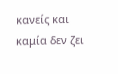κανείς και καμία δεν ζει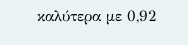καλύτερα με 0,92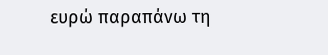ευρώ παραπάνω τη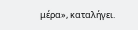μέρα», καταλήγει.